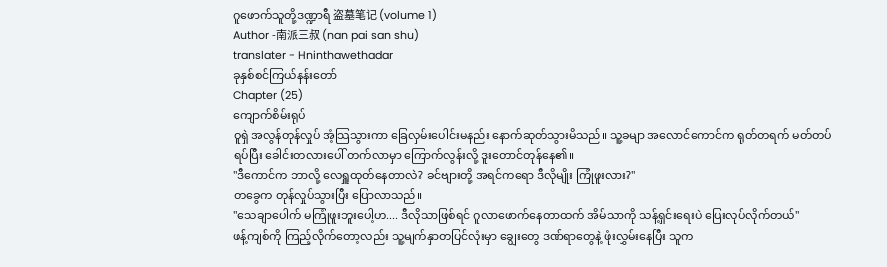ဂူဖောက်သူတို့ဒဏ္ဍာရီ 盗墓笔记 (volume 1)
Author -南派三叔 (nan pai san shu)
translater - Hninthawethadar
ခုနှစ်စင်ကြယ်နန်းတော်
Chapter (25)
ကျောက်စိမ်းရုပ်
ဝူရှဲ အလွန်တုန်လှုပ် အံ့သြသွားကာ ခြေလှမ်းပေါင်းမနည်း နောက်ဆုတ်သွားမိသည်။ သူ့ခမျာ အလောင်ကောင်က ရုတ်တရက် မတ်တပ်ရပ်ပြီး ခေါင်းတလားပေါ် တက်လာမှာ ကြောက်လွန်းလို့ ဒူးတောင်တုန်နေ၏။
"ဒီကောင်က ဘာလို့ လေရှူထုတ်နေတာလဲ? ခင်ဗျားတို့ အရင်ကရော ဒီလိုမျိုး ကြုံဖူးလား?"
တခွေက တုန်လှုပ်သွားပြီး ပြောလာသည်။
"သေချာပေါက် မကြုံဖူးဘူးပေါ့ဟ.... ဒီလိုသာဖြစ်ရင် ဂူလာဖောက်နေတာထက် အိမ်သာကို သန့်ရှင်းရေးပဲ ပြေးလုပ်လိုက်တယ်"
ဖန့်ကျစ်ကို ကြည့်လိုက်တော့လည်း သူ့မျက်နှာတပြင်လုံးမှာ ချွေးတွေ ဒဏ်ရာတွေနဲ့ ဖုံးလွှမ်းနေပြီး သူက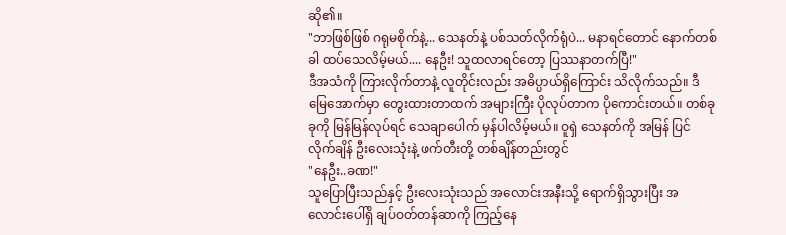ဆို၏။
"ဘာဖြစ်ဖြစ် ဂရုမစိုက်နဲ့... သေနတ်နဲ့ ပစ်သတ်လိုက်ရုံပဲ... မနာရင်တောင် နောက်တစ်ခါ ထပ်သေလိမ့်မယ်.... နေဦး! သူထလာရင်တော့ ပြဿနာတက်ပြီ!"
ဒီအသံကို ကြားလိုက်တာနဲ့ လူတိုင်းလည်း အဓိပ္ပာယ်ရှိကြောင်း သိလိုက်သည်။ ဒီမြေအောက်မှာ တွေးထားတာထက် အများကြီး ပိုလုပ်တာက ပိုကောင်းတယ်။ တစ်ခုခုကို မြန်မြန်လုပ်ရင် သေချာပေါက် မှန်ပါလိမ့်မယ်။ ဝူရှဲ သေနတ်ကို အမြန် ပြင်လိုက်ချိန် ဦးလေးသုံးနဲ့ ဖက်တီးတို့ တစ်ချိန်တည်းတွင်
"နေဦး..ခဏ!"
သူပြောပြီးသည်နှင့် ဦးလေးသုံးသည် အလောင်းအနီးသို့ ရောက်ရှိသွားပြီး အလောင်းပေါ်ရှိ ချပ်ဝတ်တန်ဆာကို ကြည့်နေ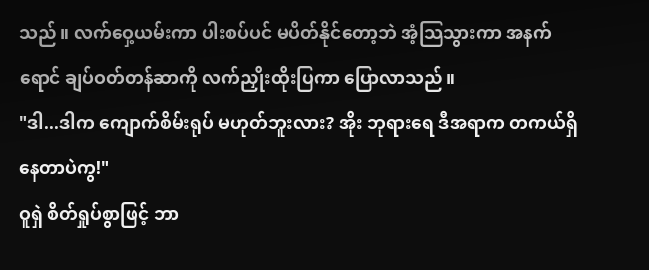သည်။ လက်ဝှေ့ယမ်းကာ ပါးစပ်ပင် မပိတ်နိုင်တော့ဘဲ အံ့သြသွားကာ အနက်ရောင် ချပ်ဝတ်တန်ဆာကို လက်ညှိုးထိုးပြကာ ပြောလာသည်။
"ဒါ...ဒါက ကျောက်စိမ်းရုပ် မဟုတ်ဘူးလား? အိုး ဘုရားရေ ဒီအရာက တကယ်ရှိနေတာပဲကွ!"
ဝူရှဲ စိတ်ရှုပ်စွာဖြင့် ဘာ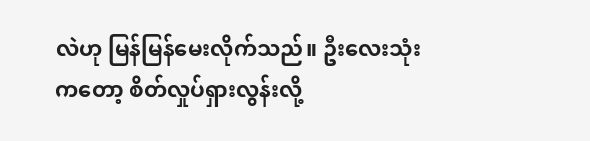လဲဟု မြန်မြန်မေးလိုက်သည်။ ဦးလေးသုံးကတော့ စိတ်လှုပ်ရှားလွန်းလို့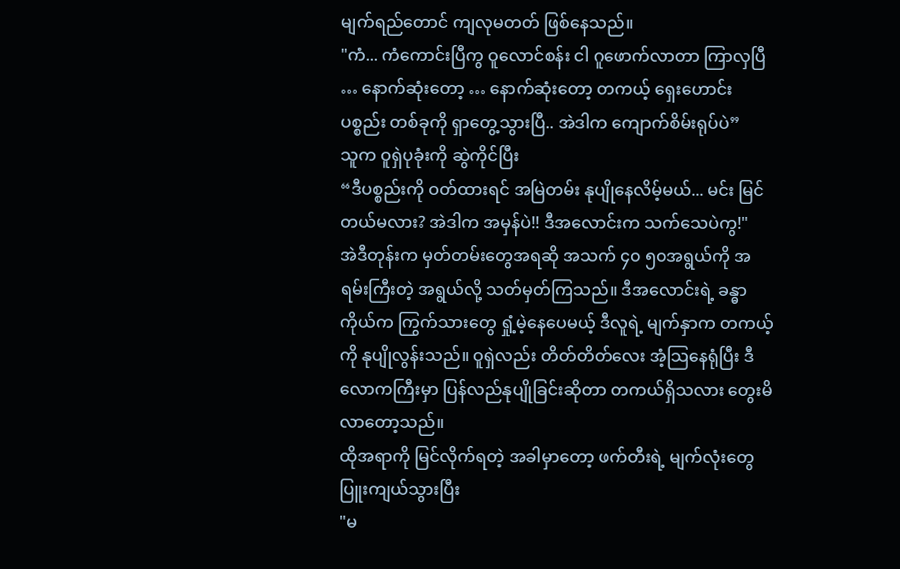မျက်ရည်တောင် ကျလုမတတ် ဖြစ်နေသည်။
"ကံ... ကံကောင်းပြီကွ ဝူလောင်စန်း ငါ ဂူဖောက်လာတာ ကြာလှပြီ … နောက်ဆုံးတော့ … နောက်ဆုံးတော့ တကယ့် ရှေးဟောင်းပစ္စည်း တစ်ခုကို ရှာတွေ့သွားပြီ.. အဲဒါက ကျောက်စိမ်းရုပ်ပဲ”
သူက ဝူရှဲပုခုံးကို ဆွဲကိုင်ပြီး
“ဒီပစ္စည်းကို ဝတ်ထားရင် အမြဲတမ်း နုပျိုနေလိမ့်မယ်... မင်း မြင်တယ်မလား? အဲဒါက အမှန်ပဲ!! ဒီအလောင်းက သက်သေပဲကွ!"
အဲဒီတုန်းက မှတ်တမ်းတွေအရဆို အသက် ၄၀ ၅၀အရွယ်ကို အရမ်းကြီးတဲ့ အရွယ်လို့ သတ်မှတ်ကြသည်။ ဒီအလောင်းရဲ့ ခန္ဓာကိုယ်က ကြွက်သားတွေ ရှုံ့မဲ့နေပေမယ့် ဒီလူရဲ့ မျက်နှာက တကယ့်ကို နုပျိုလွန်းသည်။ ဝူရှဲလည်း တိတ်တိတ်လေး အံ့သြနေရုံပြီး ဒီလောကကြီးမှာ ပြန်လည်နုပျိုခြင်းဆိုတာ တကယ်ရှိသလား တွေးမိလာတော့သည်။
ထိုအရာကို မြင်လိုက်ရတဲ့ အခါမှာတော့ ဖက်တီးရဲ့ မျက်လုံးတွေ ပြူးကျယ်သွားပြီး
"မ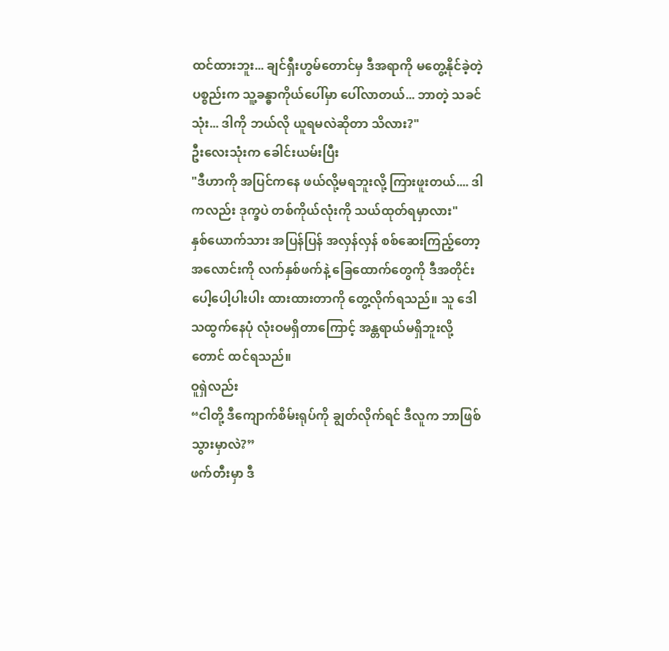ထင်ထားဘူး... ချင်ရှီးဟွမ်တောင်မှ ဒီအရာကို မတွေ့နိုင်ခဲ့တဲ့ ပစ္စည်းက သူ့ခန္ဓာကိုယ်ပေါ်မှာ ပေါ်လာတယ်... ဘာတဲ့ သခင်သုံး... ဒါကို ဘယ်လို ယူရမလဲဆိုတာ သိလား?"
ဦးလေးသုံးက ခေါင်းယမ်းပြီး
"ဒီဟာကို အပြင်ကနေ ဖယ်လို့မရဘူးလို့ ကြားဖူးတယ်.... ဒါကလည်း ဒုက္ခပဲ တစ်ကိုယ်လုံးကို သယ်ထုတ်ရမှာလား"
နှစ်ယောက်သား အပြန်ပြန် အလှန်လှန် စစ်ဆေးကြည့်တော့ အလောင်းကို လက်နှစ်ဖက်နဲ့ ခြေထောက်တွေကို ဒီအတိုင်း ပေါ့ပေါ့ပါးပါး ထားထားတာကို တွေ့လိုက်ရသည်။ သူ ဒေါသထွက်နေပုံ လုံးဝမရှိတာကြောင့် အန္တရာယ်မရှိဘူးလို့တောင် ထင်ရသည်။
ဝူရှဲလည်း
“ငါတို့ ဒီကျောက်စိမ်းရုပ်ကို ချွတ်လိုက်ရင် ဒီလူက ဘာဖြစ်သွားမှာလဲ?”
ဖက်တီးမှာ ဒီ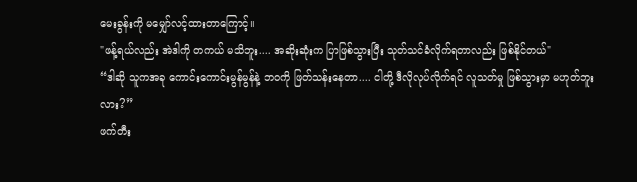မေးခွန်းကို မမျှော်လင့်ထားတာကြောင့်။
"ဖန့်ရယ်လည်း အဲဒါကို တကယ် မသိဘူး.... အဆိုးဆုံးက ပြာဖြစ်သွားပြီး သုတ်သင်ခံလိုက်ရတာလည်း ဖြစ်နိုင်တယ်"
“ဒါဆို သူကအခု ကောင်းကောင်းမွန်မွန်နဲ့ ဘဝကို ဖြတ်သန်းနေတာ.... ငါတို့ ဒီလိုလုပ်လိုက်ရင် လူသတ်မှု ဖြစ်သွားမှာ မဟုတ်ဘူးလား?”
ဖက်တီး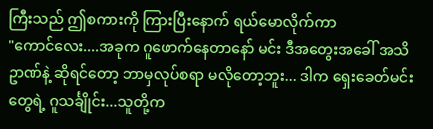ကြီးသည် ဤစကားကို ကြားပြီးနောက် ရယ်မောလိုက်ကာ
"ကောင်လေး....အခုက ဂူဖောက်နေတာနော် မင်း ဒီအတွေးအခေါ် အသိဥာဏ်နဲ့ ဆိုရင်တော့ ဘာမှလုပ်စရာ မလိုတော့ဘူး... ဒါက ရှေးခေတ်မင်းတွေရဲ့ ဂူသင်္ချိုင်း...သူတို့က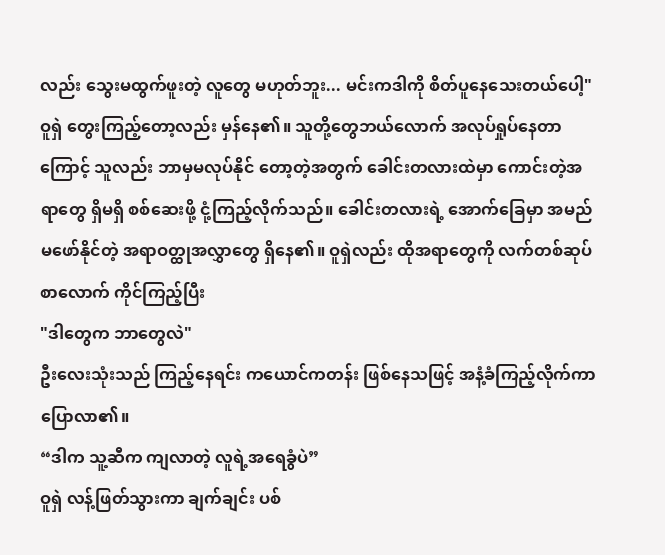လည်း သွေးမထွက်ဖူးတဲ့ လူတွေ မဟုတ်ဘူး... မင်းကဒါကို စိတ်ပူနေသေးတယ်ပေါ့"
ဝူရှဲ တွေးကြည့်တော့လည်း မှန်နေ၏။ သူတို့တွေဘယ်လောက် အလုပ်ရှုပ်နေတာကြောင့် သူလည်း ဘာမှမလုပ်နိုင် တော့တဲ့အတွက် ခေါင်းတလားထဲမှာ ကောင်းတဲ့အရာတွေ ရှိမရှိ စစ်ဆေးဖို့ ငုံ့ကြည့်လိုက်သည်။ ခေါင်းတလားရဲ့ အောက်ခြေမှာ အမည်မဖော်နိုင်တဲ့ အရာဝတ္ထုအလွှာတွေ ရှိနေ၏။ ဝူရှဲလည်း ထိုအရာတွေကို လက်တစ်ဆုပ်စာလောက် ကိုင်ကြည့်ပြီး
"ဒါတွေက ဘာတွေလဲ"
ဦးလေးသုံးသည် ကြည့်နေရင်း ကယောင်ကတန်း ဖြစ်နေသဖြင့် အနံ့ခံကြည့်လိုက်ကာ ပြောလာ၏။
“ဒါက သူ့ဆီက ကျလာတဲ့ လူရဲ့အရေခွံပဲ”
ဝူရှဲ လန့်ဖြတ်သွားကာ ချက်ချင်း ပစ်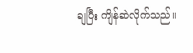ချပြီး ကျိန်ဆဲလိုက်သည်။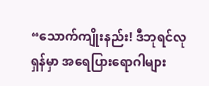“သောက်ကျိုးနည်း! ဒီဘုရင်လုရှန်မှာ အရေပြားရောဂါများ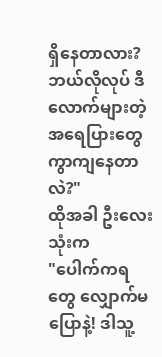ရှိနေတာလား? ဘယ်လိုလုပ် ဒီလောက်များတဲ့ အရေပြားတွေ ကွာကျနေတာလဲ?"
ထိုအခါ ဦးလေးသုံးက
"ပေါက်ကရတွေ လျှောက်မပြောနဲ့! ဒါသူ့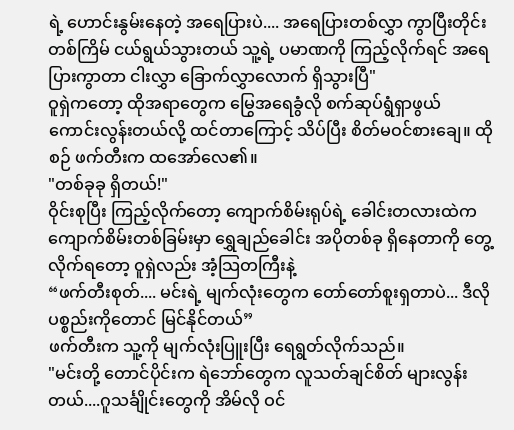ရဲ့ ဟောင်းနွမ်းနေတဲ့ အရေပြားပဲ.... အရေပြားတစ်လွှာ ကွာပြီးတိုင်း တစ်ကြိမ် ငယ်ရွယ်သွားတယ် သူ့ရဲ့ ပမာဏကို ကြည့်လိုက်ရင် အရေပြားကွာတာ ငါးလွှာ ခြောက်လွှာလောက် ရှိသွားပြီ"
ဝူရှဲကတော့ ထိုအရာတွေက မြွေအရေခွံလို စက်ဆုပ်ရွံရှာဖွယ် ကောင်းလွန်းတယ်လို့ ထင်တာကြောင့် သိပ်ပြီး စိတ်မဝင်စားချေ။ ထိုစဉ် ဖက်တီးက ထအော်လေ၏။
"တစ်ခုခု ရှိတယ်!"
ဝိုင်းစုပြီး ကြည့်လိုက်တော့ ကျောက်စိမ်းရုပ်ရဲ့ ခေါင်းတလားထဲက ကျောက်စိမ်းတစ်ခြမ်းမှာ ရွှေချည်ခေါင်း အပိုတစ်ခု ရှိနေတာကို တွေ့လိုက်ရတော့ ဝူရှဲလည်း အံ့သြတကြီးနဲ့
“ဖက်တီးစုတ်.... မင်းရဲ့ မျက်လုံးတွေက တော်တော်စူးရှတာပဲ... ဒီလိုပစ္စည်းကိုတောင် မြင်နိုင်တယ်”
ဖက်တီးက သူ့ကို မျက်လုံးပြူးပြီး ရေရွတ်လိုက်သည်။
"မင်းတို့ တောင်ပိုင်းက ရဲဘော်တွေက လူသတ်ချင်စိတ် များလွန်းတယ်....ဂူသင်္ချိုင်းတွေကို အိမ်လို ဝင်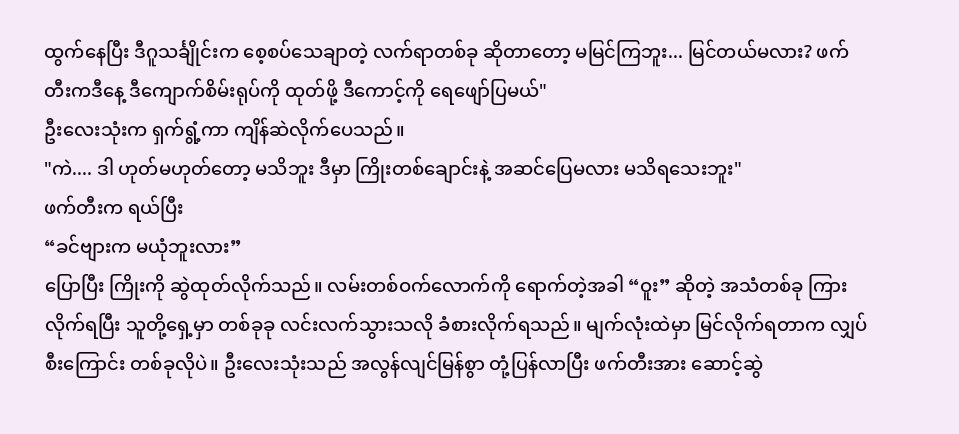ထွက်နေပြီး ဒီဂူသင်္ချိုင်းက စေ့စပ်သေချာတဲ့ လက်ရာတစ်ခု ဆိုတာတော့ မမြင်ကြဘူး... မြင်တယ်မလား? ဖက်တီးကဒီနေ့ ဒီကျောက်စိမ်းရုပ်ကို ထုတ်ဖို့ ဒီကောင့်ကို ရေဖျော်ပြမယ်"
ဦးလေးသုံးက ရှက်ရွံ့ကာ ကျိန်ဆဲလိုက်ပေသည်။
"ကဲ.... ဒါ ဟုတ်မဟုတ်တော့ မသိဘူး ဒီမှာ ကြိုးတစ်ချောင်းနဲ့ အဆင်ပြေမလား မသိရသေးဘူး"
ဖက်တီးက ရယ်ပြီး
“ခင်ဗျားက မယုံဘူးလား”
ပြောပြီး ကြိုးကို ဆွဲထုတ်လိုက်သည်။ လမ်းတစ်ဝက်လောက်ကို ရောက်တဲ့အခါ “ဝူး” ဆိုတဲ့ အသံတစ်ခု ကြားလိုက်ရပြီး သူတို့ရှေ့မှာ တစ်ခုခု လင်းလက်သွားသလို ခံစားလိုက်ရသည်။ မျက်လုံးထဲမှာ မြင်လိုက်ရတာက လျှပ်စီးကြောင်း တစ်ခုလိုပဲ။ ဦးလေးသုံးသည် အလွန်လျင်မြန်စွာ တုံ့ပြန်လာပြီး ဖက်တီးအား ဆောင့်ဆွဲ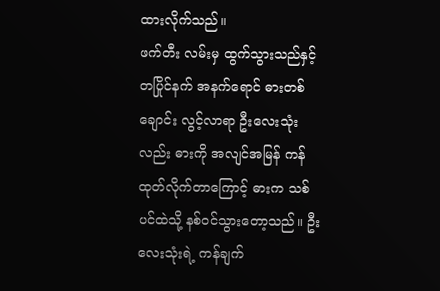ထားလိုက်သည်။
ဖက်တီး လမ်းမှ ထွက်သွားသည်နှင့် တပြိုင်နက် အနက်ရောင် ဓားတစ်ချောင်း လွင့်လာရာ ဦးလေးသုံးလည်း ဓားကို အလျင်အမြန် ကန်ထုတ်လိုက်တာကြောင့် ဓားက သစ်ပင်ထဲသို့ နစ်ဝင်သွားတော့သည်။ ဦးလေးသုံးရဲ့ ကန်ချက်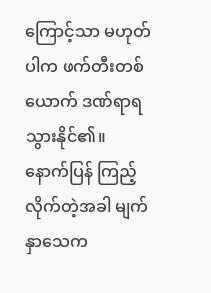ကြောင့်သာ မဟုတ်ပါက ဖက်တီးတစ်ယောက် ဒဏ်ရာရသွားနိုင်၏။
နောက်ပြန် ကြည့်လိုက်တဲ့အခါ မျက်နှာသေက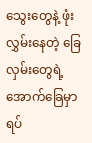သွေးတွေနဲ့ ဖုံးလွှမ်းနေတဲ့ ခြေလှမ်းတွေရဲ့ အောက်ခြေမှာ ရပ်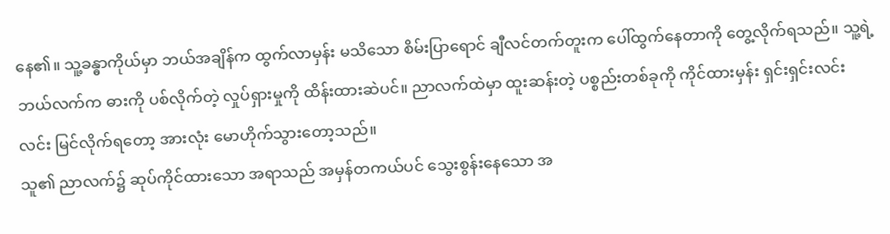နေ၏။ သူ့ခန္ဓာကိုယ်မှာ ဘယ်အချိန်က ထွက်လာမှန်း မသိသော စိမ်းပြာရောင် ချီလင်တက်တူးက ပေါ်ထွက်နေတာကို တွေ့လိုက်ရသည်။ သူ့ရဲ့ ဘယ်လက်က ဓားကို ပစ်လိုက်တဲ့ လှုပ်ရှားမှုကို ထိန်းထားဆဲပင်။ ညာလက်ထဲမှာ ထူးဆန်းတဲ့ ပစ္စည်းတစ်ခုကို ကိုင်ထားမှန်း ရှင်းရှင်းလင်းလင်း မြင်လိုက်ရတော့ အားလုံး မောဟိုက်သွားတော့သည်။
သူ၏ ညာလက်၌ ဆုပ်ကိုင်ထားသော အရာသည် အမှန်တကယ်ပင် သွေးစွန်းနေသော အ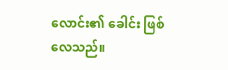လောင်း၏ ခေါင်း ဖြစ်လေသည်။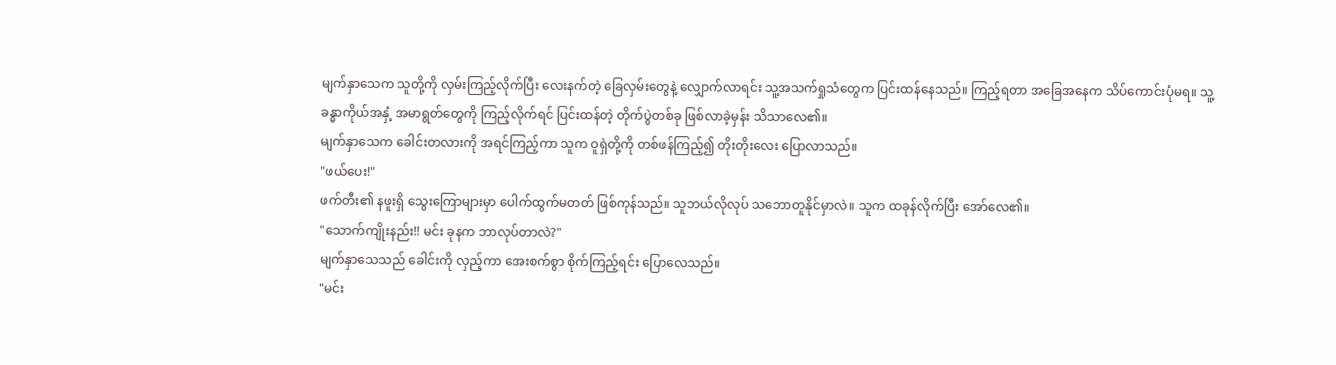မျက်နှာသေက သူတို့ကို လှမ်းကြည့်လိုက်ပြီး လေးနက်တဲ့ ခြေလှမ်းတွေနဲ့ လျှောက်လာရင်း သူ့အသက်ရှုသံတွေက ပြင်းထန်နေသည်။ ကြည့်ရတာ အခြေအနေက သိပ်ကောင်းပုံမရ။ သူ့ခန္ဓာကိုယ်အနှံ့ အမာရွတ်တွေကို ကြည့်လိုက်ရင် ပြင်းထန်တဲ့ တိုက်ပွဲတစ်ခု ဖြစ်လာခဲ့မှန်း သိသာလေ၏။
မျက်နှာသေက ခေါင်းတလားကို အရင်ကြည့်ကာ သူက ဝူရှဲတို့ကို တစ်ဖန်ကြည့်၍ တိုးတိုးလေး ပြောလာသည်။
"ဖယ်ပေး!"
ဖက်တီး၏ နဖူးရှိ သွေးကြောများမှာ ပေါက်ထွက်မတတ် ဖြစ်ကုန်သည်။ သူဘယ်လိုလုပ် သဘောတူနိုင်မှာလဲ။ သူက ထခုန်လိုက်ပြီး အော်လေ၏။
"သောက်ကျိုးနည်း!! မင်း ခုနက ဘာလုပ်တာလဲ?"
မျက်နှာသေသည် ခေါင်းကို လှည့်ကာ အေးစက်စွာ စိုက်ကြည့်ရင်း ပြောလေသည်။
"မင်း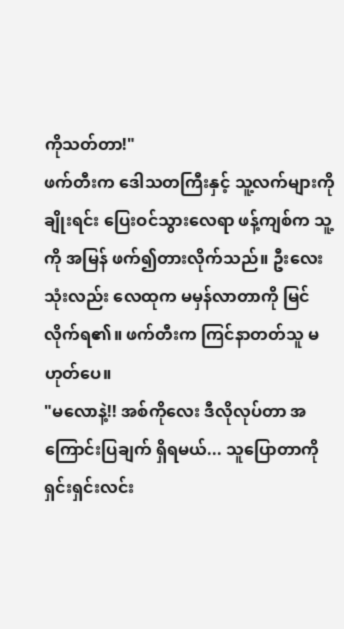ကိုသတ်တာ!"
ဖက်တီးက ဒေါသတကြီးနှင့် သူ့လက်များကို ချိုးရင်း ပြေးဝင်သွားလေရာ ဖန့်ကျစ်က သူ့ကို အမြန် ဖက်၍တားလိုက်သည်။ ဦးလေးသုံးလည်း လေထုက မမှန်လာတာကို မြင်လိုက်ရ၏။ ဖက်တီးက ကြင်နာတတ်သူ မဟုတ်ပေ။
"မလောနဲ့!! အစ်ကိုလေး ဒီလိုလုပ်တာ အကြောင်းပြချက် ရှိရမယ်... သူပြောတာကို ရှင်းရှင်းလင်း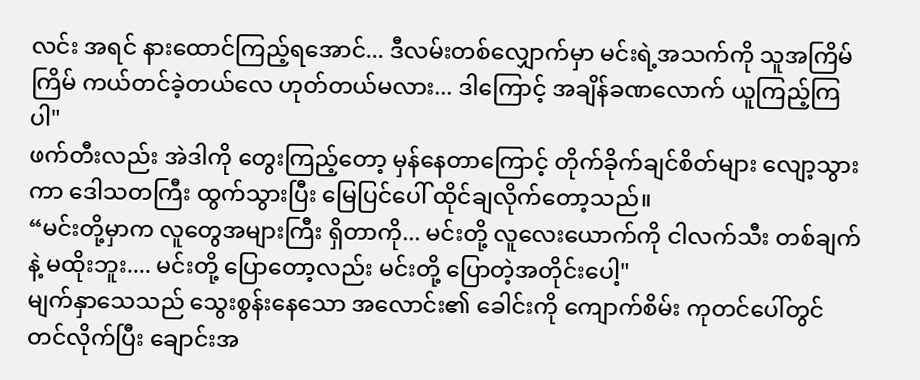လင်း အရင် နားထောင်ကြည့်ရအောင်... ဒီလမ်းတစ်လျှောက်မှာ မင်းရဲ့အသက်ကို သူအကြိမ်ကြိမ် ကယ်တင်ခဲ့တယ်လေ ဟုတ်တယ်မလား... ဒါကြောင့် အချိန်ခဏလောက် ယူကြည့်ကြပါ"
ဖက်တီးလည်း အဲဒါကို တွေးကြည့်တော့ မှန်နေတာကြောင့် တိုက်ခိုက်ချင်စိတ်များ လျော့သွားကာ ဒေါသတကြီး ထွက်သွားပြီး မြေပြင်ပေါ် ထိုင်ချလိုက်တော့သည်။
“မင်းတို့မှာက လူတွေအများကြီး ရှိတာကို... မင်းတို့ လူလေးယောက်ကို ငါလက်သီး တစ်ချက်နဲ့ မထိုးဘူး.... မင်းတို့ ပြောတော့လည်း မင်းတို့ ပြောတဲ့အတိုင်းပေါ့"
မျက်နှာသေသည် သွေးစွန်းနေသော အလောင်း၏ ခေါင်းကို ကျောက်စိမ်း ကုတင်ပေါ်တွင် တင်လိုက်ပြီး ချောင်းအ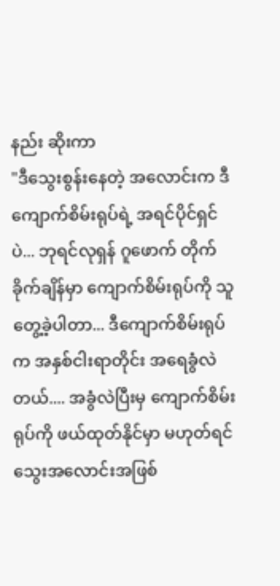နည်း ဆိုးကာ
"ဒီသွေးစွန်းနေတဲ့ အလောင်းက ဒီကျောက်စိမ်းရုပ်ရဲ့ အရင်ပိုင်ရှင်ပဲ... ဘုရင်လုရှန် ဂူဖောက် တိုက်ခိုက်ချိန်မှာ ကျောက်စိမ်းရုပ်ကို သူတွေ့ခဲ့ပါတာ... ဒီကျောက်စိမ်းရုပ်က အနှစ်ငါးရာတိုင်း အရေခွံလဲတယ်.... အခွံလဲပြီးမှ ကျောက်စိမ်းရုပ်ကို ဖယ်ထုတ်နိုင်မှာ မဟုတ်ရင် သွေးအလောင်းအဖြစ်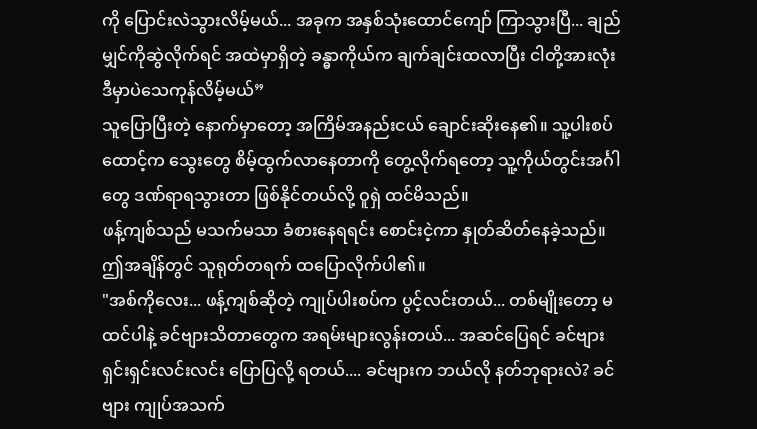ကို ပြောင်းလဲသွားလိမ့်မယ်... အခုက အနှစ်သုံးထောင်ကျော် ကြာသွားပြီ... ချည်မျှင်ကိုဆွဲလိုက်ရင် အထဲမှာရှိတဲ့ ခန္ဓာကိုယ်က ချက်ချင်းထလာပြီး ငါတို့အားလုံး ဒီမှာပဲသေကုန်လိမ့်မယ်”
သူပြောပြီးတဲ့ နောက်မှာတော့ အကြိမ်အနည်းငယ် ချောင်းဆိုးနေ၏။ သူ့ပါးစပ်ထောင့်က သွေးတွေ စိမ့်ထွက်လာနေတာကို တွေ့လိုက်ရတော့ သူ့ကိုယ်တွင်းအင်္ဂါတွေ ဒဏ်ရာရသွားတာ ဖြစ်နိုင်တယ်လို့ ဝူရှဲ ထင်မိသည်။
ဖန့်ကျစ်သည် မသက်မသာ ခံစားနေရရင်း စောင်းငဲ့ကာ နှုတ်ဆိတ်နေခဲ့သည်။ ဤအချိန်တွင် သူရုတ်တရက် ထပြောလိုက်ပါ၏။
"အစ်ကိုလေး... ဖန့်ကျစ်ဆိုတဲ့ ကျုပ်ပါးစပ်က ပွင့်လင်းတယ်... တစ်မျိုးတော့ မထင်ပါနဲ့ ခင်ဗျားသိတာတွေက အရမ်းများလွန်းတယ်... အဆင်ပြေရင် ခင်ဗျား ရှင်းရှင်းလင်းလင်း ပြောပြလို့ ရတယ်.... ခင်ဗျားက ဘယ်လို နတ်ဘုရားလဲ? ခင်ဗျား ကျုပ်အသက်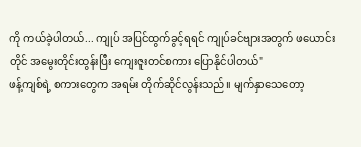ကို ကယ်ခဲ့ပါတယ်... ကျုပ် အပြင်ထွက်ခွင့်ရရင် ကျုပ်ခင်ဗျားအတွက် ဖယောင်းတိုင် အမွေးတိုင်းထွန်းပြီး ကျေးဇူးတင်စကား ပြောနိုင်ပါတယ်"
ဖန့်ကျစ်ရဲ့ စကားတွေက အရမ်း တိုက်ဆိုင်လွန်းသည်။ မျက်နှာသေတော့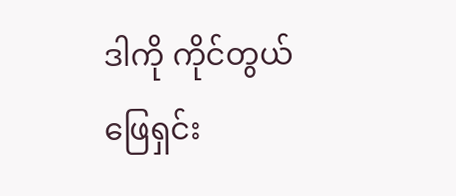ဒါကို ကိုင်တွယ်ဖြေရှင်း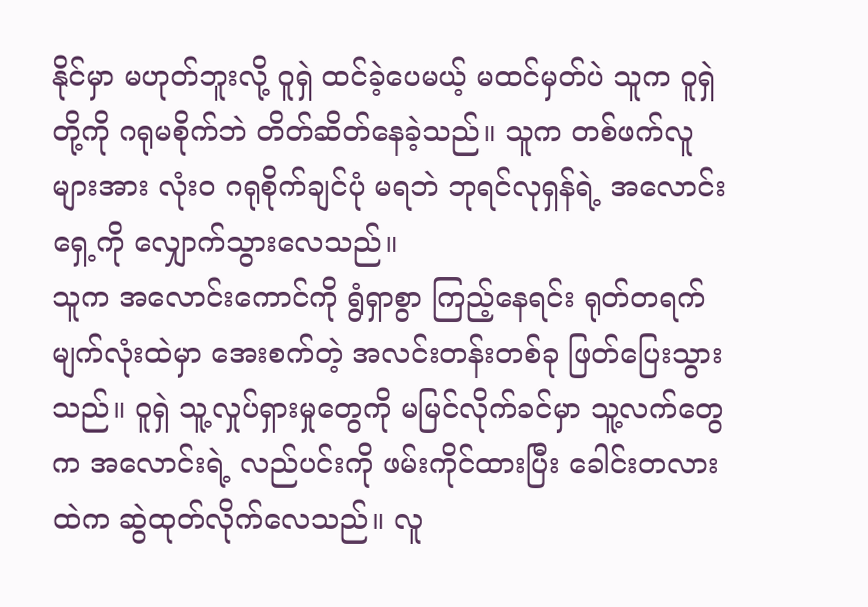နိုင်မှာ မဟုတ်ဘူးလို့ ဝူရှဲ ထင်ခဲ့ပေမယ့် မထင်မှတ်ပဲ သူက ဝူရှဲတို့ကို ဂရုမစိုက်ဘဲ တိတ်ဆိတ်နေခဲ့သည်။ သူက တစ်ဖက်လူများအား လုံးဝ ဂရုစိုက်ချင်ပုံ မရဘဲ ဘုရင်လုရှန်ရဲ့ အလောင်းရှေ့ကို လျှောက်သွားလေသည်။
သူက အလောင်းကောင်ကို ရွံရှာစွာ ကြည့်နေရင်း ရုတ်တရက် မျက်လုံးထဲမှာ အေးစက်တဲ့ အလင်းတန်းတစ်ခု ဖြတ်ပြေးသွားသည်။ ဝူရှဲ သူ့လှုပ်ရှားမှုတွေကို မမြင်လိုက်ခင်မှာ သူ့လက်တွေက အလောင်းရဲ့ လည်ပင်းကို ဖမ်းကိုင်ထားပြီး ခေါင်းတလားထဲက ဆွဲထုတ်လိုက်လေသည်။ လူ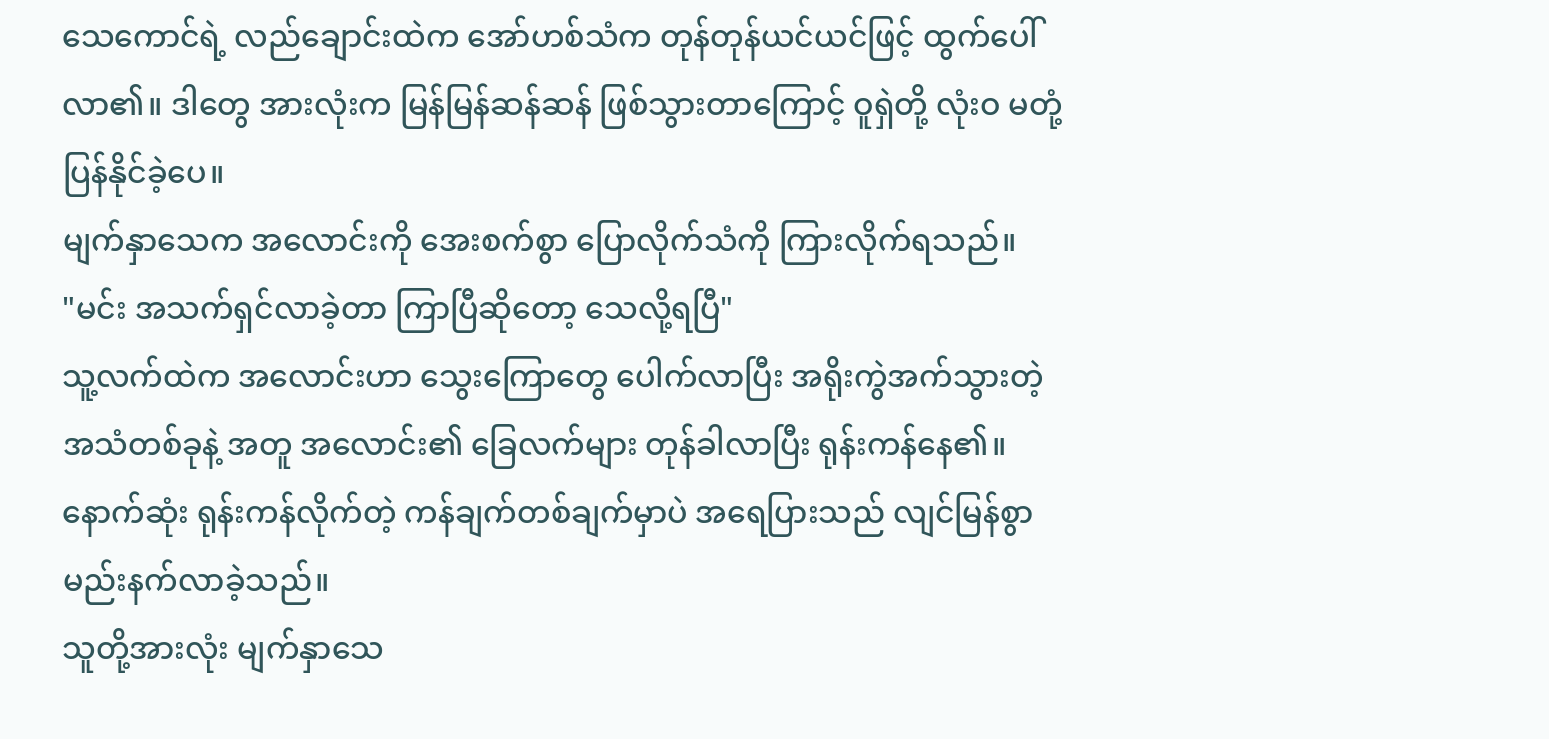သေကောင်ရဲ့ လည်ချောင်းထဲက အော်ဟစ်သံက တုန်တုန်ယင်ယင်ဖြင့် ထွက်ပေါ်လာ၏။ ဒါတွေ အားလုံးက မြန်မြန်ဆန်ဆန် ဖြစ်သွားတာကြောင့် ဝူရှဲတို့ လုံးဝ မတုံ့ပြန်နိုင်ခဲ့ပေ။
မျက်နှာသေက အလောင်းကို အေးစက်စွာ ပြောလိုက်သံကို ကြားလိုက်ရသည်။
"မင်း အသက်ရှင်လာခဲ့တာ ကြာပြီဆိုတော့ သေလို့ရပြီ"
သူ့လက်ထဲက အလောင်းဟာ သွေးကြောတွေ ပေါက်လာပြီး အရိုးကွဲအက်သွားတဲ့ အသံတစ်ခုနဲ့ အတူ အလောင်း၏ ခြေလက်များ တုန်ခါလာပြီး ရုန်းကန်နေ၏။ နောက်ဆုံး ရုန်းကန်လိုက်တဲ့ ကန်ချက်တစ်ချက်မှာပဲ အရေပြားသည် လျင်မြန်စွာ မည်းနက်လာခဲ့သည်။
သူတို့အားလုံး မျက်နှာသေ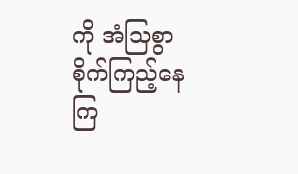ကို အံသြစွာ စိုက်ကြည့်နေကြ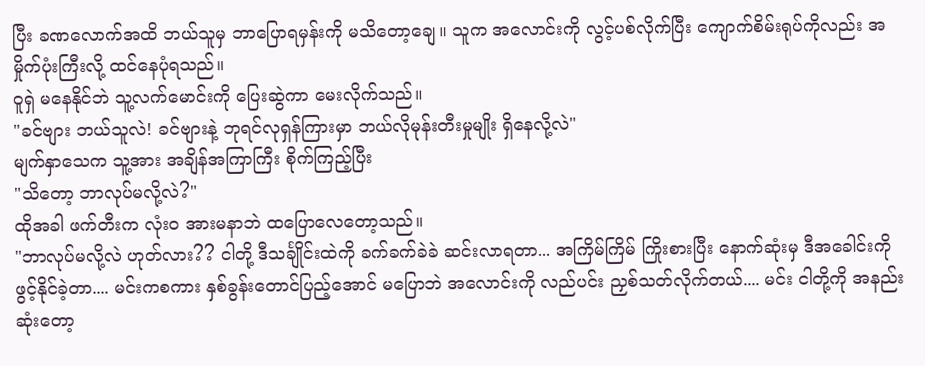ပြီး ခဏလောက်အထိ ဘယ်သူမှ ဘာပြောရမှန်းကို မသိတော့ချေ။ သူက အလောင်းကို လွင့်ပစ်လိုက်ပြီး ကျောက်စိမ်းရုပ်ကိုလည်း အမှိုက်ပုံးကြီးလို့ ထင်နေပုံရသည်။
ဝူရှဲ မနေနိုင်ဘဲ သူ့လက်မောင်းကို ပြေးဆွဲကာ မေးလိုက်သည်။
"ခင်ဗျား ဘယ်သူလဲ! ခင်ဗျားနဲ့ ဘုရင်လုရှန်ကြားမှာ ဘယ်လိုမုန်းတီးမှုမျိုး ရှိနေလို့လဲ"
မျက်နှာသေက သူ့အား အချိန်အကြာကြီး စိုက်ကြည့်ပြီး
"သိတော့ ဘာလုပ်မလို့လဲ?"
ထိုအခါ ဖက်တီးက လုံးဝ အားမနာဘဲ ထပြောလေတော့သည်။
"ဘာလုပ်မလို့လဲ ဟုတ်လား?? ငါတို့ ဒီသင်္ချိုင်းထဲကို ခက်ခက်ခဲခဲ ဆင်းလာရတာ... အကြိမ်ကြိမ် ကြိုးစားပြီး နောက်ဆုံးမှ ဒီအခေါင်းကို ဖွင့်နိုင်ခဲ့တာ.... မင်းကစကား နှစ်ခွန်းတောင်ပြည့်အောင် မပြောဘဲ အလောင်းကို လည်ပင်း ညှစ်သတ်လိုက်တယ်.... မင်း ငါတို့ကို အနည်းဆုံးတော့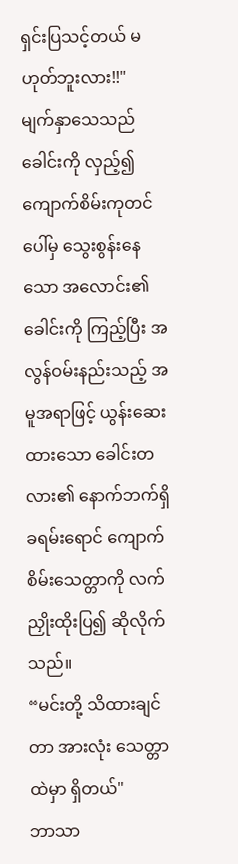ရှင်းပြသင့်တယ် မဟုတ်ဘူးလား!!"
မျက်နှာသေသည် ခေါင်းကို လှည့်၍ ကျောက်စိမ်းကုတင်ပေါ်မှ သွေးစွန်းနေသော အလောင်း၏ ခေါင်းကို ကြည့်ပြီး အလွန်ဝမ်းနည်းသည့် အမူအရာဖြင့် ယွန်းဆေးထားသော ခေါင်းတလား၏ နောက်ဘက်ရှိ ခရမ်းရောင် ကျောက်စိမ်းသေတ္တာကို လက်ညှိုးထိုးပြ၍ ဆိုလိုက်သည်။
“မင်းတို့ သိထားချင်တာ အားလုံး သေတ္တာထဲမှာ ရှိတယ်"
ဘာသာ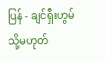ပြန် - ချင်ရှီးဟွမ် သို့မဟုတ်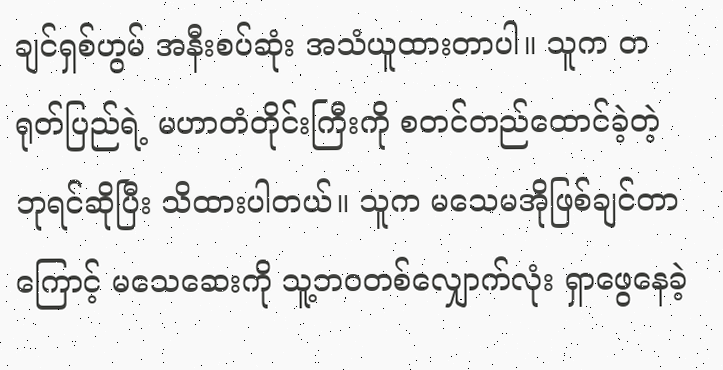ချင်ရှစ်ဟွမ် အနီးစပ်ဆုံး အသံယူထားတာပါ။ သူက တရုတ်ပြည်ရဲ့ မဟာတံတိုင်းကြီးကို စတင်တည်ထောင်ခဲ့တဲ့ ဘုရင်ဆိုပြီး သိထားပါတယ်။ သူက မသေမအိုဖြစ်ချင်တာကြောင့် မသေဆေးကို သူ့ဘဝတစ်လျှောက်လုံး ရှာဖွေနေခဲ့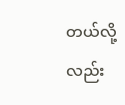တယ်လို့လည်း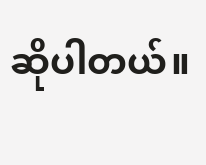ဆိုပါတယ်။